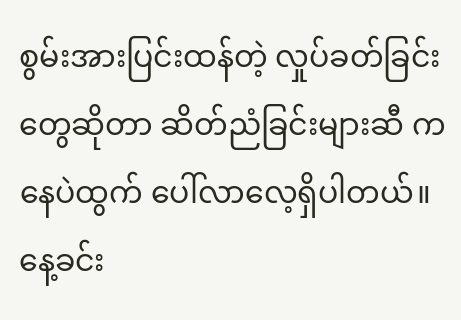စွမ်းအားပြင်းထန်တဲ့ လှုပ်ခတ်ခြင်းတွေဆိုတာ ဆိတ်ညံခြင်းများဆီ ကနေပဲထွက် ပေါ်လာလေ့ရှိပါတယ်။
နေ့ခင်း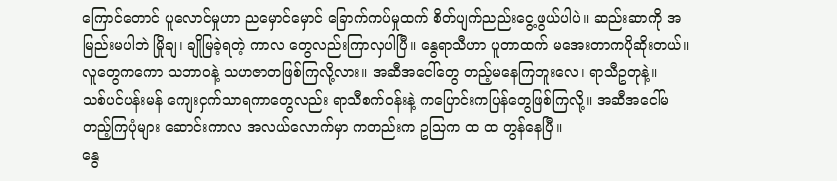ကြောင်တောင် ပူလောင်မှုဟာ ညမှောင်မှောင် ခြောက်ကပ်မှုထက် စိတ်ပျက်ညည်းငွေ့ဖွယ်ပါပဲ။ ဆည်းဆာကို အမြည်းမပါဘဲ မြိုချ၊ ချိုမြခဲ့ရတဲ့ ကာလ တွေလည်းကြာလှပါပြီ။ နွေရာသီဟာ ပူတာထက် မအေးတာကပိုဆိုးတယ်။ လူတွေကကော သဘာဝနဲ့ သဟဇာတဖြစ်ကြလို့လား။ အဆီအငေါ်တွေ တည့်မနေကြဘူးလေ၊ ရာသီဥတုနဲ့။
သစ်ပင်ပန်းမန် ကျေးငှက်သာရကာတွေလည်း ရာသီစက်ဝန်းနဲ့ ကပြောင်းကပြန်တွေဖြစ်ကြလို့။ အဆီအငေါ်မတည့်ကြပုံများ ဆောင်းကာလ အလယ်လောက်မှာ ကတည်းက ဥသြက ထ ထ တွန်နေပြီ။
နွေ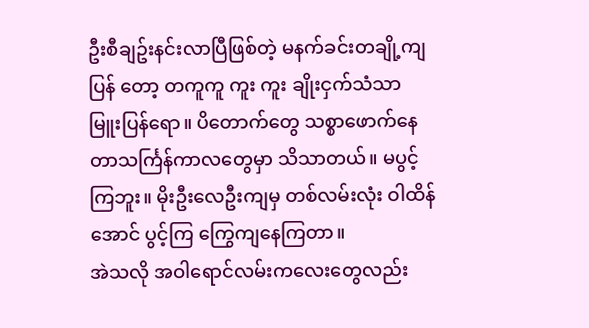ဦးစီချဥ်းနင်းလာပြီဖြစ်တဲ့ မနက်ခင်းတချို့ကျပြန် တော့ တကူကူ ကူး ကူး ချိုးငှက်သံသာ မြူးပြန်ရော။ ပိတောက်တွေ သစ္စာဖောက်နေတာသင်္ကြန်ကာလတွေမှာ သိသာတယ်။ မပွင့်ကြဘူး။ မိုးဦးလေဦးကျမှ တစ်လမ်းလုံး ဝါထိန်အောင် ပွင့်ကြ ကြွေကျနေကြတာ။
အဲသလို အဝါရောင်လမ်းကလေးတွေလည်း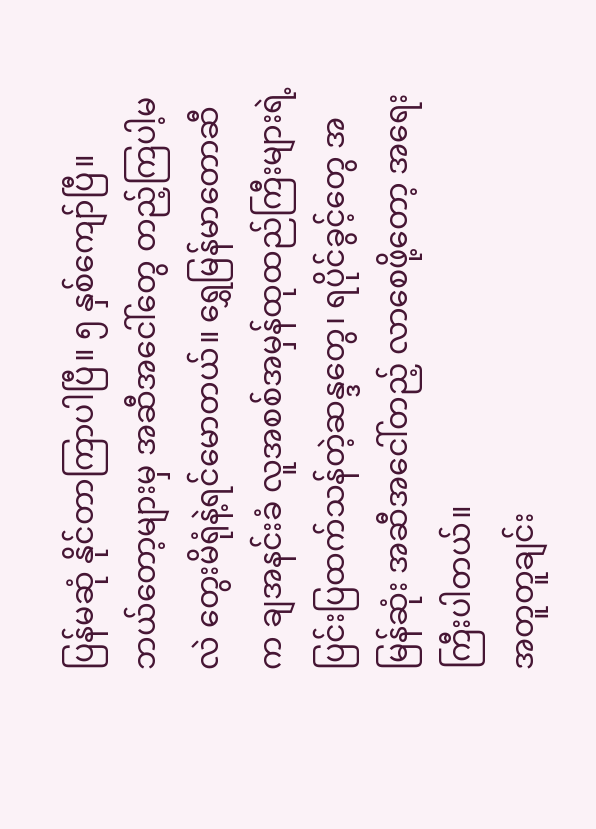ပြန်မဆုံ နိုင်တာကြာပါပြီ။ ၅ နှစ်ကျော်ပြီ။ ဘယ်တော့များမှ အဆီအငေါ်တွေ တည့်ကြပါ့မလဲ တွေးမိရုံနဲ့ရင်မောတယ်။ ရွှေမြန်မာတောဆီက ချအနင်းခံ လူအစစ်အမှန်ထုထည်ကြီးများရဲ့ ပြင်းပြထက်သန်တဲ့ဆန္ဒတွေ၊ ရပိုင်ခွင့်တွေ အမြန်ဆုံး အဆီအငေါ်တည့် လာစေဖို့တော့ အရေးကြီးပါတယ်။
အတူတူချင်း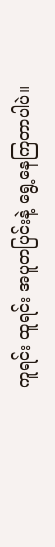ကူရင်း ထူရင်း အပူတပြင်းနဲ့ ရွေ့နေကြတာပါပဲ။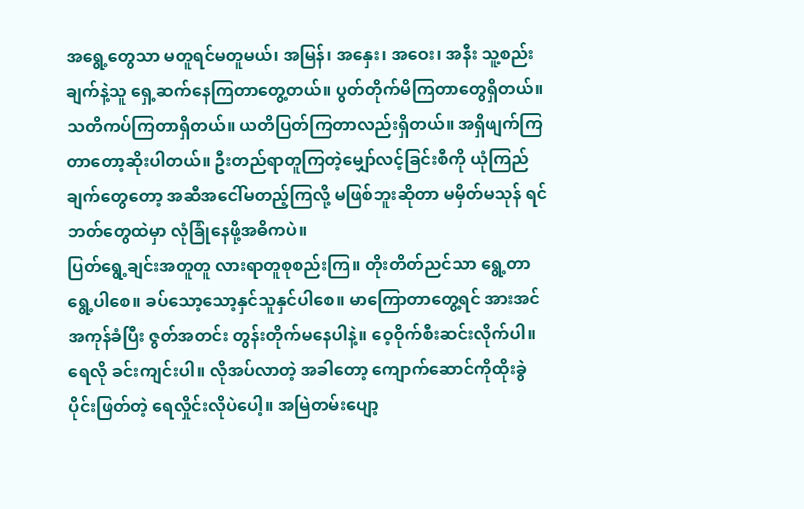အရွေ့တွေသာ မတူရင်မတူမယ်၊ အမြန်၊ အနှေး၊ အဝေး၊ အနီး သူ့စည်းချက်နဲ့သူ ရှေ့ဆက်နေကြတာတွေ့တယ်။ ပွတ်တိုက်မိကြတာတွေရှိတယ်။ သတိကပ်ကြတာရှိတယ်။ ယတိပြတ်ကြတာလည်းရှိတယ်။ အရှိဖျက်ကြတာတော့ဆိုးပါတယ်။ ဦးတည်ရာတူကြတဲ့မျှော်လင့်ခြင်းစီကို ယုံကြည်ချက်တွေတော့ အဆီအငေါ်မတည့်ကြလို့ မဖြစ်ဘူးဆိုတာ မမှိတ်မသုန် ရင်ဘတ်တွေထဲမှာ လုံခြုံနေဖို့အဓိကပဲ။
ပြတ်ရွေ့ချင်းအတူတူ လားရာတူစုစည်းကြ။ တိုးတိတ်ညင်သာ ရွေ့တာ ရွေ့ပါစေ။ ခပ်သော့သော့နှင်သူနှင်ပါစေ။ မာကြောတာတွေ့ရင် အားအင်အကုန်ခံပြီး ဇွတ်အတင်း တွန်းတိုက်မနေပါနဲ့။ ဝေ့ဝိုက်စီးဆင်းလိုက်ပါ။ ရေလို ခင်းကျင်းပါ။ လိုအပ်လာတဲ့ အခါတော့ ကျောက်ဆောင်ကိုထိုးခွဲပိုင်းဖြတ်တဲ့ ရေလှိုင်းလိုပဲပေါ့။ အမြဲတမ်းပျော့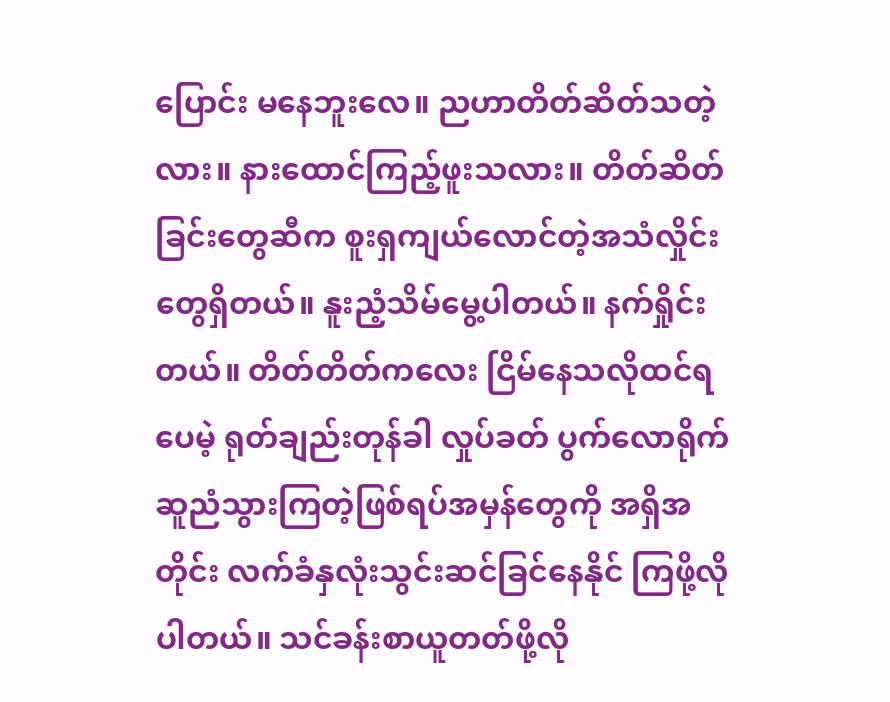ပြောင်း မနေဘူးလေ။ ညဟာတိတ်ဆိတ်သတဲ့လား။ နားထောင်ကြည့်ဖူးသလား။ တိတ်ဆိတ်ခြင်းတွေဆီက စူးရှကျယ်လောင်တဲ့အသံလှိုင်းတွေရှိတယ်။ နူးညံ့သိမ်မွေ့ပါတယ်။ နက်ရှိုင်းတယ်။ တိတ်တိတ်ကလေး ငြိမ်နေသလိုထင်ရပေမဲ့ ရုတ်ချည်းတုန်ခါ လှုပ်ခတ် ပွက်လောရိုက် ဆူညံသွားကြတဲ့ဖြစ်ရပ်အမှန်တွေကို အရှိအတိုင်း လက်ခံနှလုံးသွင်းဆင်ခြင်နေနိုင် ကြဖို့လိုပါတယ်။ သင်ခန်းစာယူတတ်ဖို့လို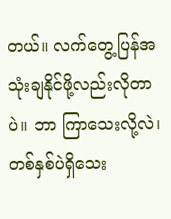တယ်။ လက်တွေ့ပြန်အသုံးချနိုင်ဖို့လည်းလိုတာပဲ။ ဘာ ကြာသေးလို့လဲ၊ တစ်နှစ်ပဲရှိသေး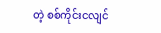တဲ့ စစ်ကိုင်းငလျင်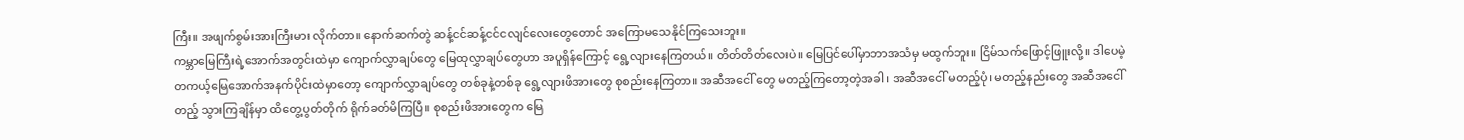ကြီး။ အဖျက်စွမ်းအားကြီးမား လိုက်တာ။ နောက်ဆက်တွဲ ဆန့်ငင်ဆန့်ငင်ငလျင်လေးတွေတောင် အကြောမသေနိုင်ကြသေးဘူး။
ကမ္ဘာမြေကြီးရဲ့အောက်အတွင်းထဲမှာ ကျောက်လွှာချပ်တွေ မြေထုလွှာချပ်တွေဟာ အပူရှိန်ကြောင့် ရွေ့လျားနေကြတယ်။ တိတ်တိတ်လေးပဲ။ မြေပြင်ပေါ်မှာဘာအသံမှ မထွက်ဘူး။ ငြိမ်သက်ဖြောင့်ဖြူးလို့။ ဒါပေမဲ့ တကယ့်မြေအောက်အနက်ပိုင်းထဲမှာတော့ ကျောက်လွှာချပ်တွေ တစ်ခုနဲ့တစ်ခု ရွေ့လျားဖိအားတွေ စုစည်းနေကြတာ။ အဆီအငေါ် တွေ မတည့်ကြတော့တဲ့အခါ၊ အဆီအငေါ် မတည့်ပုံ၊ မတည့်နည်းတွေ အဆီအငေါ် တည့် သွားကြချိန်မှာ ထိတွေ့ပွတ်တိုက် ရိုက်ခတ်မိကြပြီ။ စုစည်းဖိအားတွေက မြေ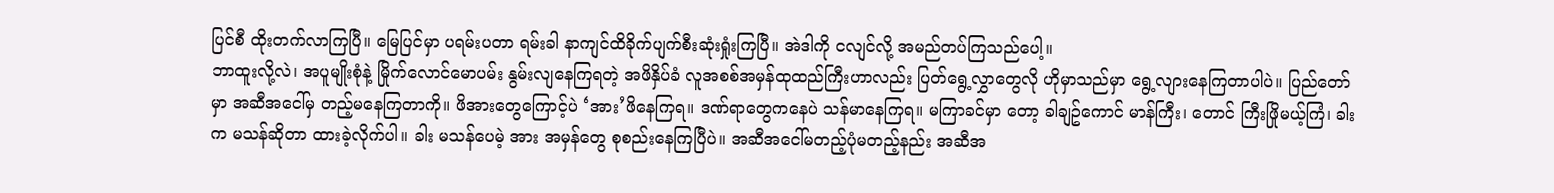ပြင်စီ ထိုးတက်လာကြပြီ။ မြေပြင်မှာ ပရမ်းပတာ ရမ်းခါ နာကျင်ထိခိုက်ပျက်စီးဆုံးရှုံးကြပြီ။ အဲဒါကို ငလျင်လို့ အမည်တပ်ကြသည်ပေါ့။
ဘာထူးလို့လဲ၊ အပူမျိုးစုံနဲ့ မြိုက်လောင်မောပမ်း နွမ်းလျနေကြရတဲ့ အဖိနှိပ်ခံ လူအစစ်အမှန်ထုထည်ကြီးဟာလည်း ပြတ်ရွေ့လွှာတွေလို ဟိုမှာသည်မှာ ရွေ့လျားနေကြတာပါပဲ။ ပြည်တော်မှာ အဆီအငေါ်မှ တည့်မနေကြတာကို။ ဖိအားတွေကြောင့်ပဲ ‘အား’ဖိနေကြရ။ ဒဏ်ရာတွေကနေပဲ သန်မာနေကြရ။ မကြာခင်မှာ တော့ ခါချဥ်ကောင် မာန်ကြီး၊ တောင် ကြီးဖြိုမယ့်ကြံ၊ ခါးက မသန်ဆိုတာ ထားခဲ့လိုက်ပါ။ ခါး မသန်ပေမဲ့ အား အမှန်တွေ စုစည်းနေကြပြီပဲ။ အဆီအငေါ်မတည့်ပုံမတည့်နည်း အဆီအ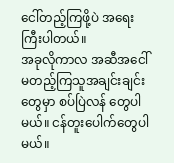ငေါ်တည့်ကြဖို့ပဲ အရေးကြီးပါတယ်။
အခုလိုကာလ အဆီအငေါ်မတည့်ကြသူအချင်းချင်းတွေမှာ စပ်ပြဲလန် တွေပါမယ်။ ငန်တူးပေါက်တွေပါမယ်။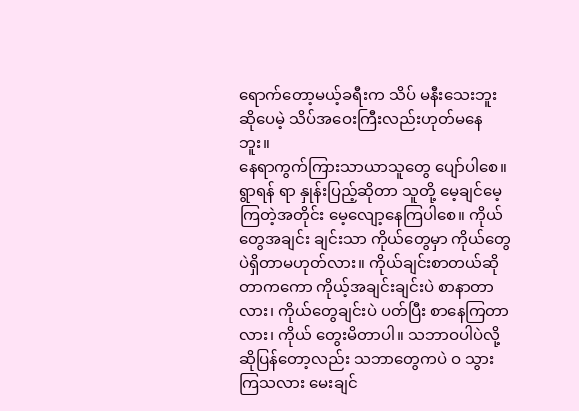ရောက်တော့မယ့်ခရီးက သိပ် မနီးသေးဘူးဆိုပေမဲ့ သိပ်အဝေးကြီးလည်းဟုတ်မနေဘူး။
နေရာကွက်ကြားသာယာသူတွေ ပျော်ပါစေ။ ရွာရန် ရာ နှုန်းပြည့်ဆိုတာ သူတို့ မေ့ချင်မေ့ကြတဲ့အတိုင်း မေ့လျော့နေကြပါစေ။ ကိုယ်တွေအချင်း ချင်းသာ ကိုယ်တွေမှာ ကိုယ်တွေပဲရှိတာမဟုတ်လား။ ကိုယ်ချင်းစာတယ်ဆိုတာကကော ကိုယ့်အချင်းချင်းပဲ စာနာတာလား၊ ကိုယ်တွေချင်းပဲ ပတ်ပြီး စာနေကြတာလား၊ ကိုယ် တွေးမိတာပါ။ သဘာဝပါပဲလို့ဆိုပြန်တော့လည်း သဘာတွေကပဲ ဝ သွားကြသလား မေးချင်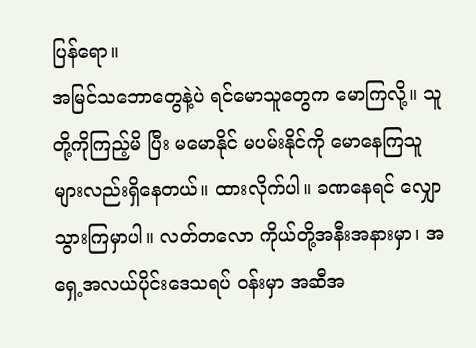ပြန်ရော။
အမြင်သဘောတွေနဲ့ပဲ ရင်မောသူတွေက မောကြလို့။ သူတို့ကိုကြည့်မိ ပြီး မမောနိုင် မပမ်းနိုင်ကို မောနေကြသူများလည်းရှိနေတယ်။ ထားလိုက်ပါ။ ခဏနေရင် လျှောသွားကြမှာပါ။ လတ်တလော ကိုယ်တို့အနီးအနားမှာ၊ အရှေ့အလယ်ပိုင်းဒေသရပ် ဝန်းမှာ အဆီအ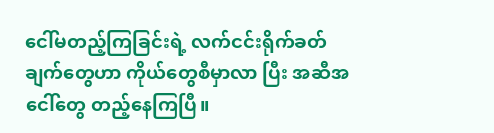ငေါ်မတည့်ကြခြင်းရဲ့ လက်ငင်းရိုက်ခတ်ချက်တွေဟာ ကိုယ်တွေစီမှာလာ ပြီး အဆီအငေါ်တွေ တည့်နေကြပြီ။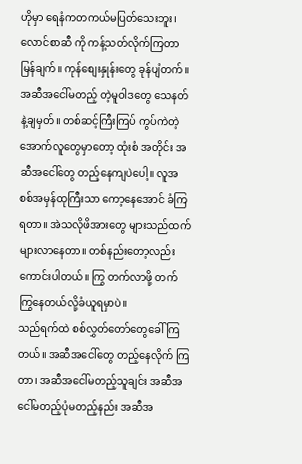ဟိုမှာ ရေနံကတကယ်မပြတ်သေးဘူး၊ လောင်စာဆီ ကို ကန့်သတ်လိုက်ကြတာ မြန်ချက်။ ကုန်စျေးနှုန်းတွေ ခုန်ပျံတက်။
အဆီအငေါ်မတည့် တဲ့မူဝါဒတွေ သေနတ်နဲ့ချမှတ်။ တစ်ဆင့်ကြီးကြပ် ကွပ်ကဲတဲ့အောက်လူတွေမှာတော့ ထုံးစံ အတိုင်း အဆီအငေါ်တွေ တည့်နေကျပဲပေါ့။ လူအစစ်အမှန်ထုကြီးသာ ကော့နေအောင် ခံကြရတာ။ အဲသလိုဖိအားတွေ များသည်ထက် များလာနေတာ။ တစ်နည်းတော့လည်း ကောင်းပါတယ်။ ကြွ တက်လာဖို့ တက်ကြွနေတယ်လို့ခံယူရမှာပဲ။
သည်ရက်ထဲ စစ်လွှတ်တော်တွေခေါ်ကြတယ်။ အဆီအငေါ်တွေ တည့်နေလိုက် ကြတာ၊ အဆီအငေါ်မတည့်သူချင်း အဆီအငေါ်မတည့်ပုံမတည့်နည်း အဆီအ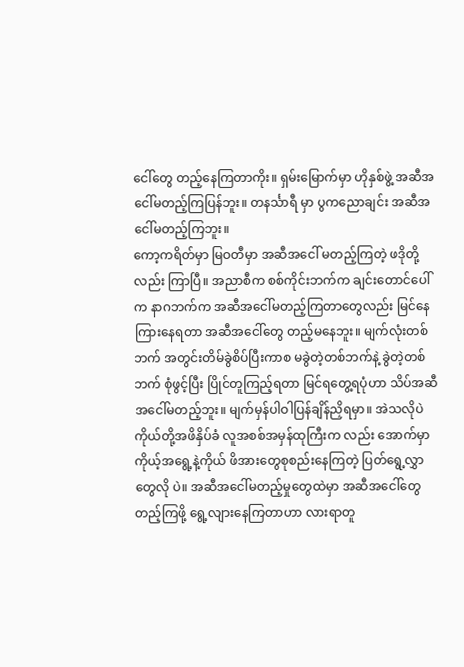ငေါ်တွေ တည့်နေကြတာကိုး။ ရှမ်းမြောက်မှာ ဟိုနှစ်ဖွဲ့ အဆီအငေါ်မတည့်ကြပြန်ဘူး။ တနင်္သာရီ မှာ ပွကညောချင်း အဆီအငေါ်မတည့်ကြဘူး။
ကော့ကရိတ်မှာ မြဝတီမှာ အဆီအငေါ် မတည့်ကြတဲ့ ဖဒိုတို့လည်း ကြာပြီ။ အညာစီက စစ်ကိုင်းဘက်က ချင်းတောင်ပေါ်က နာဂဘက်က အဆီအငေါ်မတည့်ကြတာတွေလည်း မြင်နေ ကြားနေရတာ အဆီအငေါ်တွေ တည့်မနေဘူး။ မျက်လုံးတစ်ဘက် အတွင်းတိမ်ခွဲစိပ်ပြီးကာစ မခွဲတဲ့တစ်ဘက်နဲ့ ခွဲတဲ့တစ်ဘက် စုံဖွင့်ပြီး ပြိုင်တူကြည့်ရတာ မြင်ရတွေ့ရပုံဟာ သိပ်အဆီအငေါ်မတည့်ဘူး။ မျက်မှန်ပါဝါပြန်ချိန်ညှိရမှာ။ အဲသလိုပဲ ကိုယ်တို့အဖိနှိပ်ခံ လူအစစ်အမှန်ထုကြီးက လည်း အောက်မှာ ကိုယ့်အရွေ့နဲ့ကိုယ် ဖိအားတွေစုစည်းနေကြတဲ့ ပြတ်ရွေ့လွှာတွေလို ပဲ။ အဆီအငေါ်မတည့်မှုတွေထဲမှာ အဆီအငေါ်တွေ တည့်ကြဖို့ ရွေ့လျားနေကြတာဟာ လားရာတူ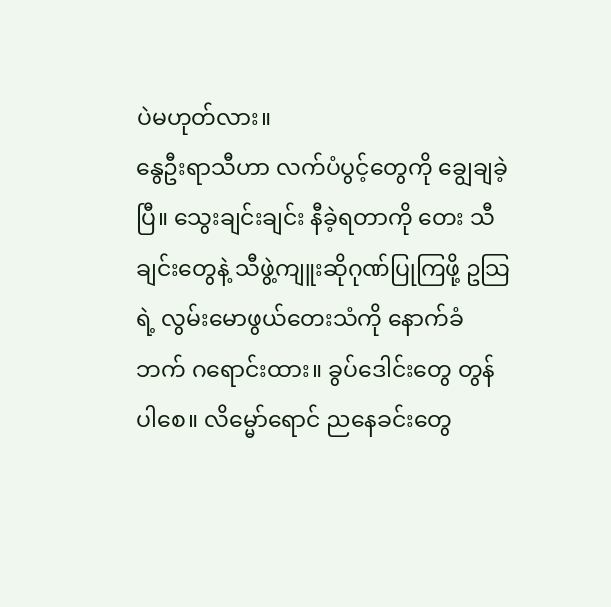ပဲမဟုတ်လား။
နွေဦးရာသီဟာ လက်ပံပွင့်တွေကို ချွေချခဲ့ပြီ။ သွေးချင်းချင်း နီခဲ့ရတာကို တေး သီချင်းတွေနဲ့ သီဖွဲ့ကျူးဆိုဂုဏ်ပြုကြဖို့ ဥသြရဲ့ လွမ်းမောဖွယ်တေးသံကို နောက်ခံဘက် ဂရောင်းထား။ ခွပ်ဒေါင်းတွေ တွန်ပါစေ။ လိမ္မော်ရောင် ညနေခင်းတွေ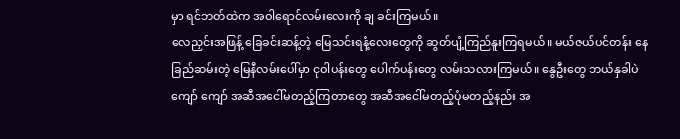မှာ ရင်ဘတ်ထဲက အဝါရောင်လမ်းလေးကို ချ ခင်းကြမယ်။
လေညှင်းအဖြန့် ခြေခင်းဆန့်တဲ့ မြေသင်းရနံ့လေးတွေကို ဆွတ်ပျံ့ကြည်နူးကြရမယ်။ မယ်ဇယ်ပင်တန်း နေခြည်ဆမ်းတဲ့ မြေနီလမ်းပေါ်မှာ ငုဝါပန်းတွေ ပေါက်ပန်းတွေ လမ်းသလားကြမယ်။ နွေဦးတွေ ဘယ်နှခါပဲကျော် ကျော် အဆီအငေါ်မတည့်ကြတာတွေ အဆီအငေါ်မတည့်ပုံမတည့်နည်း အ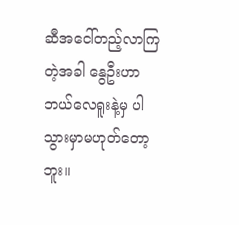ဆီအငေါ်တည့်လာကြတဲ့အခါ နွေဦးဟာ ဘယ်လေရူးနဲ့မှ ပါသွားမှာမဟုတ်တော့ဘူး။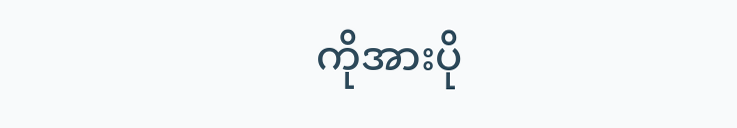ကိုအားပို